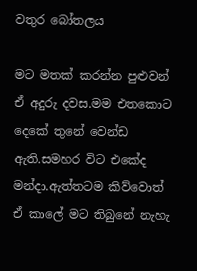වතුර බෝතලය

මට මතක් කරන්න පුළුවන් ඒ අදුරු දවස.මම එතකොට දෙකේ තුනේ වෙන්ඩ ඇති.සමහර විට එකේද මන්දා.ඇත්තටම කිව්වොත් ඒ කාලේ මට තිබුනේ නැහැ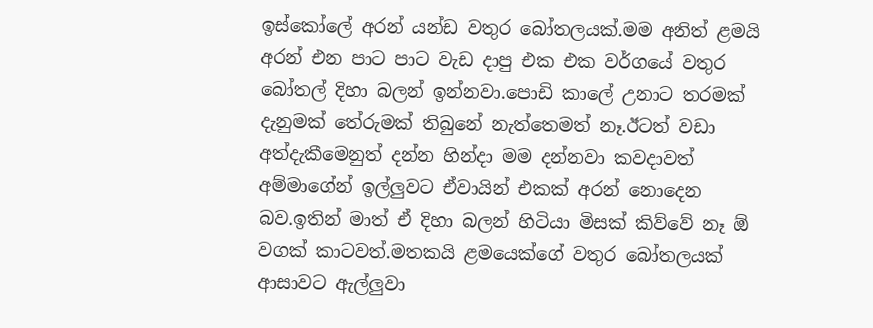ඉස්කෝලේ අරන් යන්ඩ වතුර බෝතලයක්.මම අනිත් ළමයි අරන් එන පාට පාට වැඩ දාපු එක එක වර්ගයේ වතුර බෝතල් දිහා බලන් ඉන්නවා.පොඩි කාලේ උනාට තරමක් දැනුමක් තේරුමක් තිබුනේ නැත්තෙමත් නෑ.ඊටත් වඩා අත්දැකීමෙනුත් දන්න හින්දා මම දන්නවා කවදාවත් අම්මාගේන් ඉල්ලුවට ඒවායින් එකක් අරන් නොදෙන බව.ඉතින් මාත් ඒ දිහා බලන් හිටියා මිසක් කිව්වේ නෑ ඕ වගක් කාටවත්.මතකයි ළමයෙක්ගේ වතුර බෝතලයක් ආසාවට ඇල්ලුවා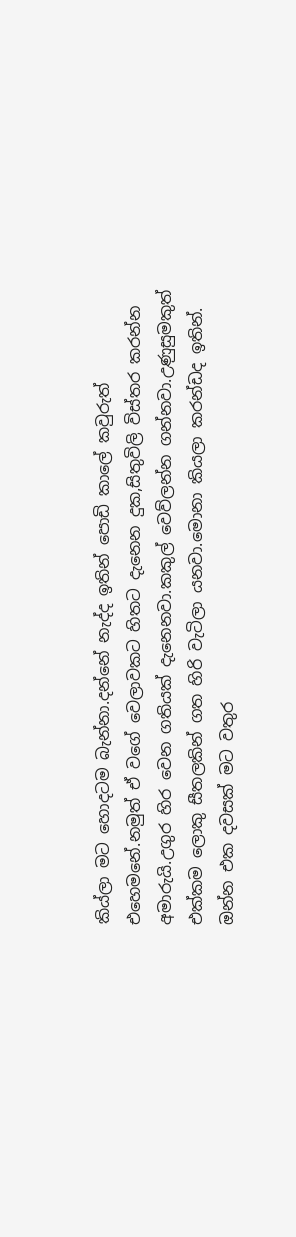කිය්ලා මට හොදටම බැන්නා.දන්නේ නැද්ද ඉතින් පොඩි කාලේ කවුරුත් එහෙමනේ.නමුත් ඒ වගේ වෙලාවකට හිතට දැනෙන දුක,සිතුවිලි විස්තර කරන්න අමාරුයි.උගුර හිර වෙන ගතියක් දැනෙනවා.කකුල් වෙව්ලන්න ගන්නවා.උණුසුමකුත් එක්කම ලොකු සීතලකින් ගත හිරි වැටිලා යනවා.මොනා කියලා කරන්ඩද ඉතින්.
ඔන්න එක දවසක් මට වතුර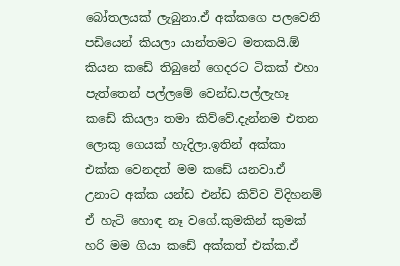බෝතලයක් ලැබුනා.ඒ අක්කගෙ පලවෙනි පඩියෙන් කියලා යාන්තමට මතකයි.ඕ කියන කඩේ තිබුනේ ගෙදරට ටිකක් එහා පැත්තෙන් පල්ලමේ වෙන්ඩ.පල්ලැහෑ කඩේ කියලා තමා කිව්වේ.දැන්නම එතන ලොකු ගෙයක් හැදිලා.ඉතින් අක්කා එක්ක වෙනදත් මම කඩේ යනවා.ඒ උනාට අක්ක යන්ඩ එන්ඩ කිව්ව විදිහනම් ඒ හැටි හොඳ නෑ වගේ.කුමකින් කුමක් හරි මම ගියා කඩේ අක්කත් එක්ක.ඒ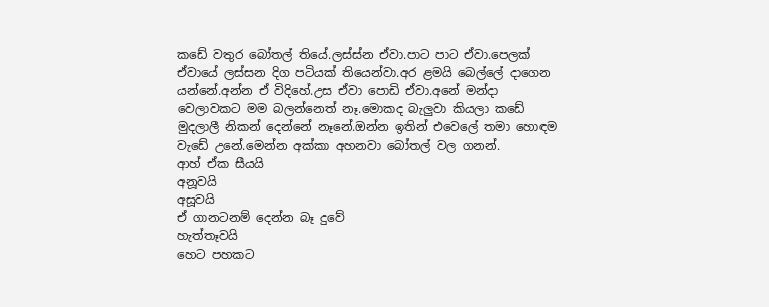කඩේ වතුර බෝතල් තියේ.ලස්ස්න ඒවා.පාට පාට ඒවා.පෙලක් ඒවායේ ලස්සන දිග පටියක් තියෙන්වා.අර ළමයි බෙල්ලේ දාගෙන යන්නේ.අන්න ඒ විදිහේ.උස ඒවා පොඩි ඒවා.අනේ මන්දා වෙලාවකට මම බලන්නෙත් නෑ.මොකද බැලුවා කියලා කඩේ මුදලාලී නිකන් දෙන්නේ නෑනේ.ඔන්න ඉතින් එවෙලේ තමා හොඳම වැඩේ උනේ.මෙන්න අක්කා අහනවා බෝතල් වල ගනන්.
ආහ් ඒක සීයයි
අනූවයි
අසූවයි
ඒ ගානටනම් දෙන්න බෑ දුවේ
හැත්තෑවයි
හෙට පහකට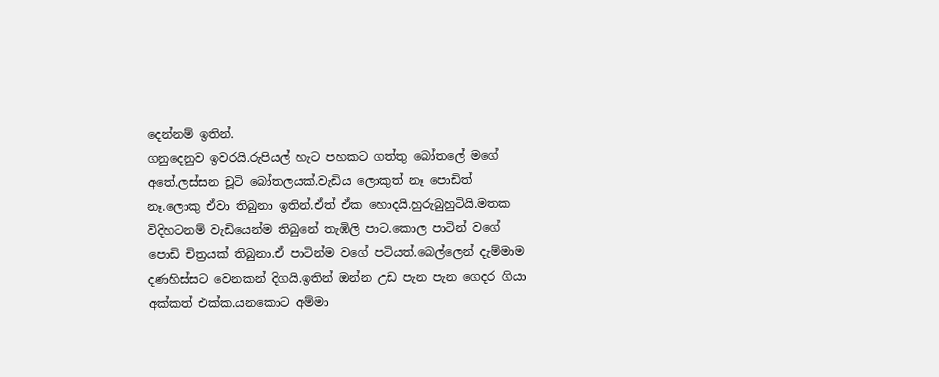දෙන්නම් ඉතින්.
ගනුදෙනුව ඉවරයි.රුපියල් හැට පහකට ගත්තු බෝතලේ මගේ අතේ.ලස්සන චූටි බෝතලයක්.වැඩිය ලොකුත් නෑ පොඩිත් නෑ.ලොකු ඒවා තිබුනා ඉතින්.ඒත් ඒක හොදයි.හුරුබුහුටියි.මතක විදිහටනම් වැඩියෙන්ම තිබුනේ තැඹිලි පාට.කොල පාටින් වගේ පොඩි චිත්‍රයක් තිබුනා.ඒ පාටින්ම වගේ පටියත්.බෙල්ලෙන් දැම්මාම දණහිස්සට වෙනකන් දිගයි.ඉතින් ඔන්න උඩ පැන පැන ගෙදර ගියා අක්කත් එක්ක.යනකොට අම්මා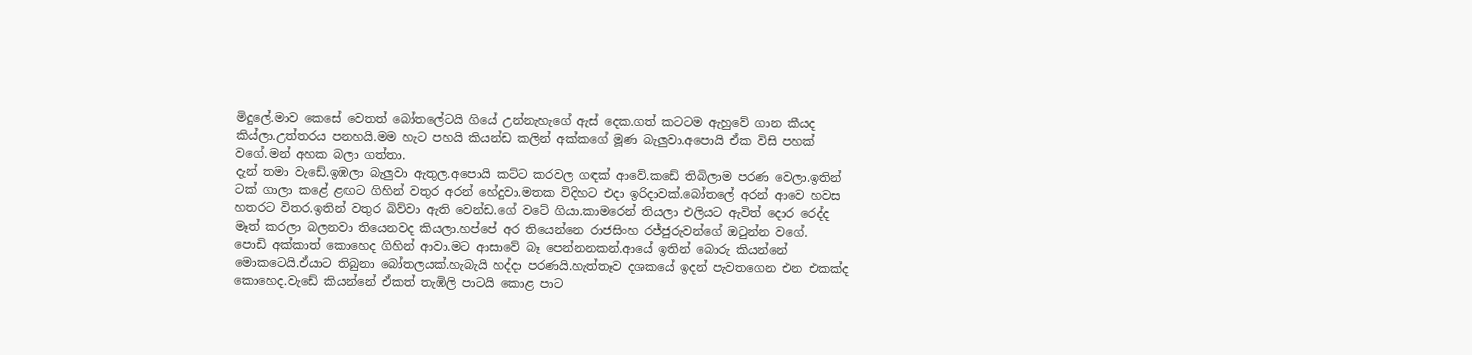මිදුලේ.මාව කෙසේ වෙතත් බෝතලේටයි ගියේ උන්නැහැගේ ඇස් දෙක.ගත් කටටම ඇහුවේ ගාන කීයද කිය්ලා.උත්තරය පනහයි.මම හැට පහයි කියන්ඩ කලින් අක්කගේ මූණ බැලුවා.අපොයි ඒක විසි පහක් වගේ.මන් අහක බලා ගත්තා.
දැන් තමා වැඩේ.ඉඹලා බැලුවා ඇතුල.අපොයි කට්ට කරවල ගඳක් ආවේ.කඩේ තිබිලාම පරණ වෙලා.ඉතින් ටක් ගාලා කළේ ළඟට ගිහින් වතුර අරන් හේදුවා.මතක විදිහට එදා ඉරිදාවක්.බෝතලේ අරන් ආවෙ හවස හතරට විතර.ඉතින් වතුර බිව්වා ඇති වෙන්ඩ.ගේ වටේ ගියා.කාමරෙන් තියලා එලියට ඇවිත් දොර රෙද්ද මෑත් කරලා බලනවා තියෙනවද කියලා.හප්පේ අර තියෙන්නෙ රාජසිංහ රජ්ජුරුවන්ගේ ඔටුන්න වගේ.
පොඩි අක්කාත් කොහෙද ගිහින් ආවා.මට ආසාවේ බෑ පෙන්නනකන්.ආයේ ඉතින් බොරු කියන්නේ මොකටෙයි.ඒයාට තිබුනා බෝතලයක්.හැබැයි හද්දා පරණයි.හැත්තෑව දශකයේ ඉදන් පැවතගෙන එන එකක්ද කොහෙද.වැඩේ කියන්නේ ඒකත් තැඹිලි පාටයි කොළ පාට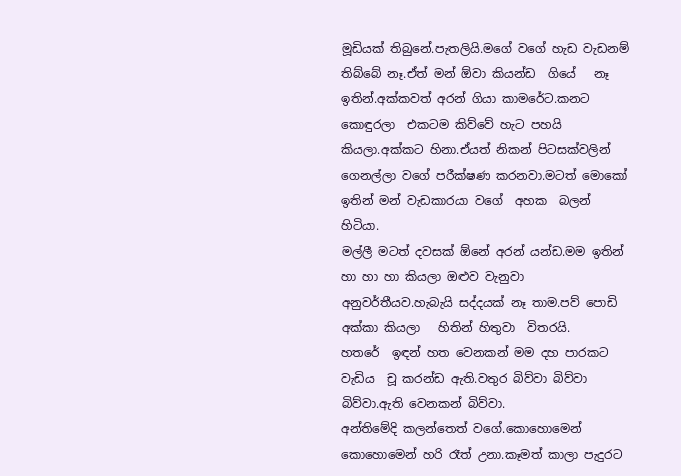මූඩියක් තිබුනේ.පැතලියි.මගේ වගේ හැඩ වැඩනම් තිබ්බේ නෑ.ඒත් මන් ඕවා කියන්ඩ  ගියේ   නෑ ඉතින්.අක්කවත් අරන් ගියා කාමරේට.කනට කොඳුරලා  එකටම කිව්වේ හැට පහයි කියලා.අක්කට හිනා.ඒයත් නිකන් පිටසක්වලින් ගෙනල්ලා වගේ පරීක්ෂණ කරනවා.මටත් මොකෝ ඉතින් මන් වැඩකාරයා වගේ  අහක  බලන්  හිටියා.
මල්ලී මටත් දවසක් ඕනේ අරන් යන්ඩ.මම ඉතින් හා හා හා කියලා ඔළුව වැනුවා අනුවර්තීයව.හැබැයි සද්දයක් නෑ තාම.පව් පොඩි අක්කා කියලා   හිතින් හිතුවා  විතරයි.
හතරේ  ඉඳන් හත වෙනකන් මම දහ පාරකට වැඩිය  චූ කරන්ඩ ඇති.වතුර බිව්වා බිව්වා බිව්වා.ඇති වෙනකන් බිව්වා.
අන්තිමේදි කලන්තෙත් වගේ.කොහොමෙන් කොහොමෙන් හරි රෑත් උනා.කෑමත් කාලා පැදුරට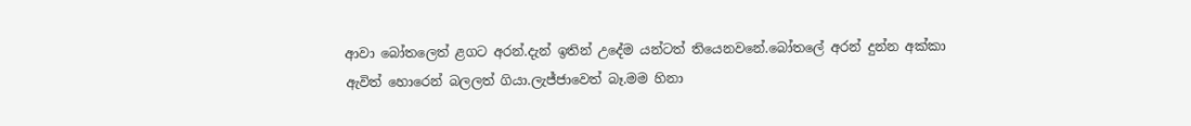ආවා බෝතලෙත් ළගට අරන්.දැන් ඉතින් උදේම යන්ටත් තියෙනවනේ.බෝතලේ අරන් දුන්න අක්කා ඇවිත් හොරෙන් බලලත් ගියා.ලැජ්ජාවෙත් බෑ.මම හිනා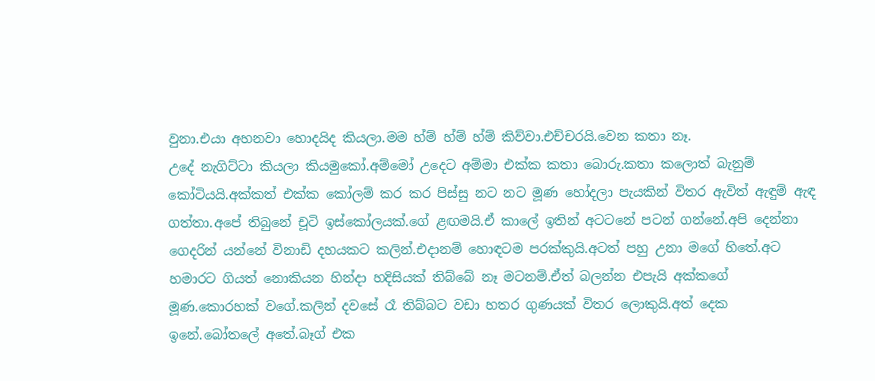වුනා.එයා අහනවා හොදයිද කියලා.මම හ්ම් හ්ම් හ්ම් කිව්වා.එච්චරයි.වෙන කතා නෑ.
උදේ නැගිට්ටා කියලා කියමුකෝ.අම්මෝ උදෙට අම්මා එක්ක කතා බොරු.කතා කලොත් බැනුම් කෝටියයි.අක්කත් එක්ක කෝලම් කර කර පිස්සු නට නට මූණ හෝදලා පැයකින් විතර ඇවිත් ඇඳුම් ඇඳ ගත්තා.අපේ තිබුනේ චූටි ඉස්කෝලයක්.ගේ ළඟමයි.ඒ කාලේ ඉතින් අටටනේ පටන් ගන්නේ.අපි දෙන්නා ගෙදරින් යන්නේ විනාඩි දහයකට කලින්.එදානම් හොඳටම පරක්කුයි.අටත් පහු උනා මගේ හිතේ.අට හමාරට ගියත් නොකියන හින්දා හදිසියක් තිබ්බේ නෑ මටනම්.ඒත් බලන්න එපැයි අක්කගේ මූණ.කොරහක් වගේ.කලින් දවසේ රෑ තිබ්බට වඩා හතර ගුණයක් විතර ලොකුයි.අත් දෙක ඉනේ.බෝතලේ අතේ.බෑග් එක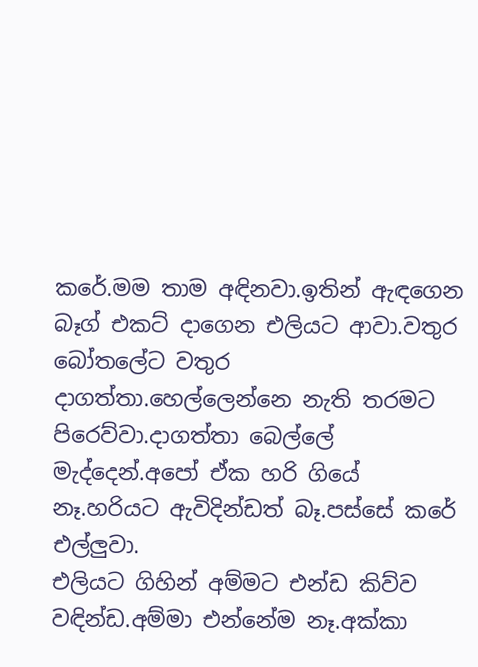කරේ.මම තාම අඳිනවා.ඉතින් ඇඳගෙන බෑග් එකට් දාගෙන එලියට ආවා.වතුර බෝතලේට වතුර දාගත්තා.හෙල්ලෙන්නෙ නැති තරමට පිරෙව්වා.දාගත්තා බෙල්ලේ මැද්දෙන්.අපෝ ඒක හරි ගියේ නෑ.හරියට ඇවිදින්ඩත් බෑ.පස්සේ කරේ එල්ලුවා.
එලියට ගිහින් අම්මට එන්ඩ කිව්ව වඳින්ඩ.අම්මා එන්නේම නෑ.අක්කා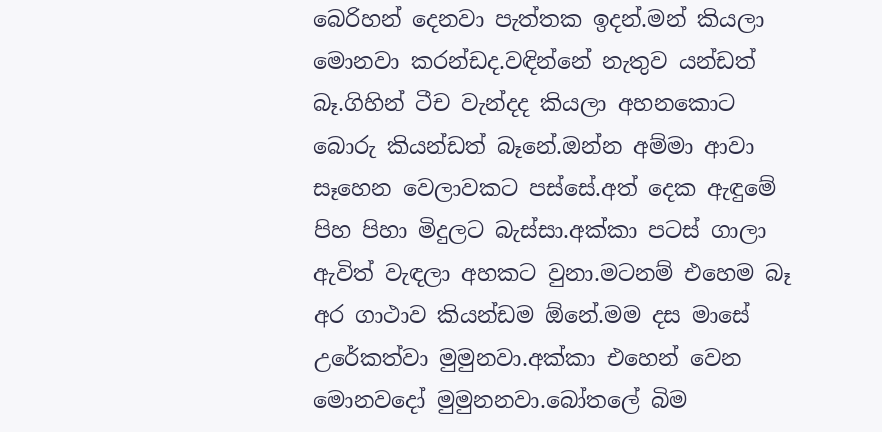බෙරිහන් දෙනවා පැත්තක ඉදන්.මන් කියලා මොනවා කරන්ඩද.වඳින්නේ නැතුව යන්ඩත් බෑ.ගිහින් ටීච වැන්දද කියලා අහනකොට බොරු කියන්ඩත් බෑනේ.ඔන්න අම්මා ආවා සෑහෙන වෙලාවකට පස්සේ.අත් දෙක ඇඳුමේ පිහ පිහා මිදුලට බැස්සා.අක්කා පටස් ගාලා ඇවිත් වැඳලා අහකට වුනා.මටනම් එහෙම බෑ අර ගාථාව කියන්ඩම ඕනේ.මම දස මාසේ උරේකත්වා මුමුනවා.අක්කා එහෙන් වෙන මොනවදෝ මුමුනනවා.බෝතලේ බිම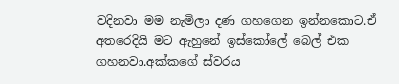වදිනවා මම නැමිලා දණ ගහගෙන ඉන්නකොට.ඒ අතරෙදියි මට ඇහුනේ ඉස්කෝලේ බෙල් එක ගහනවා.අක්කගේ ස්වරය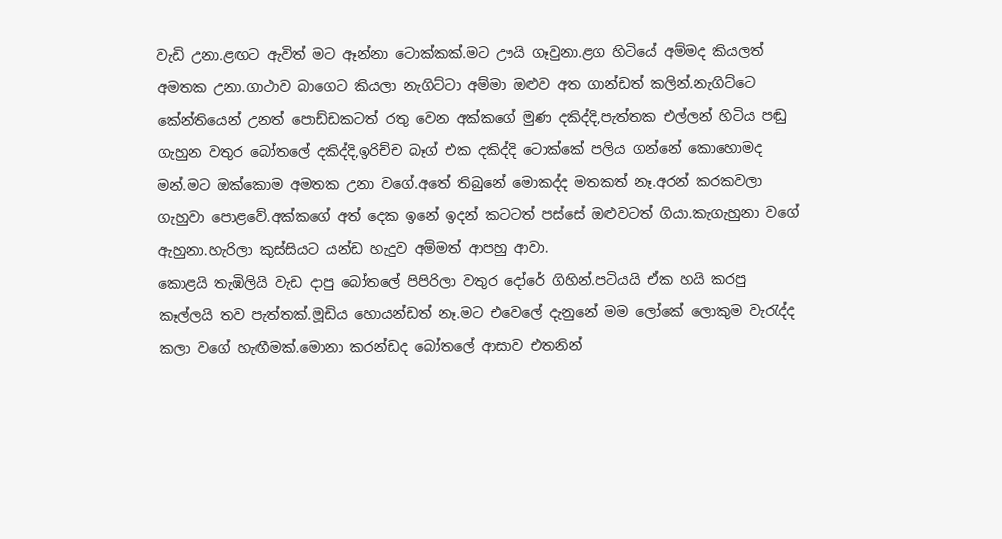වැඩි උනා.ළඟට ඇවිත් මට ඈන්නා ටොක්කක්.මට ඌයි ගෑවුනා.ළග හිටියේ අම්මද කියලත් අමතක උනා.ගාථාව බාගෙට කියලා නැගිට්ටා අම්මා ඔළුව අත ගාන්ඩත් කලින්.නැගිට්ටෙ කේන්තියෙන් උනත් පොඩ්ඩකටත් රතු වෙන අක්කගේ මුණ දකිද්දි,පැත්තක එල්ලන් හිටිය පඬු ගැහුන වතුර බෝතලේ දකිද්දි,ඉරිච්ච බෑග් එක දකිද්දි ටොක්කේ පලිය ගන්නේ කොහොමද මන්.මට ඔක්කොම අමතක උනා වගේ.අතේ තිබුනේ මොකද්ද මතකත් නෑ.අරන් කරකවලා ගැහුවා පොළවේ.අක්කගේ අත් දෙක ඉනේ ඉදන් කටටත් පස්සේ ඔළුවටත් ගියා.කැගැහුනා වගේ ඇහුනා.හැරිලා කුස්සියට යන්ඩ හැදුව අම්මත් ආපහු ආවා.
කොළයි තැඹිලියි වැඩ දාපු බෝතලේ පිපිරිලා වතුර දෝරේ ගිහින්.පටියයි ඒක හයි කරපු කෑල්ලයි තව පැත්තක්.මූඩිය හොයන්ඩත් නෑ.මට එවෙලේ දැනුනේ මම ලෝකේ ලොකුම වැරැද්ද කලා වගේ හැඟීමක්.මොනා කරන්ඩද බෝතලේ ආසාව එතනින්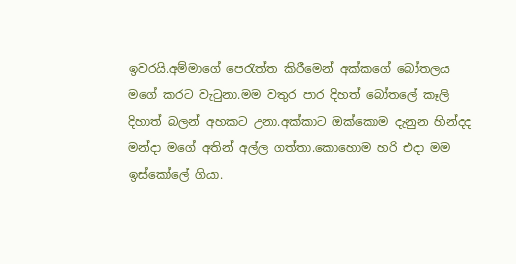ඉවරයි.අම්මාගේ පෙරැත්ත කිරීමෙන් අක්කගේ බෝතලය මගේ කරට වැටුනා.මම වතුර පාර දිහත් බෝතලේ කෑලි දිහාත් බලන් අහකට උනා.අක්කාට ඔක්කොම දැනුන හින්දද මන්දා මගේ අතින් අල්ල ගත්තා.කොහොම හරි එදා මම ඉස්කෝලේ ගියා.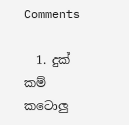Comments

  1. දුක් කම් කටොලු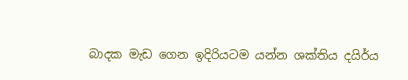බාදක මැඩ ගෙන ඉදිරියටම යන්න ශක්තිය දයිර්ය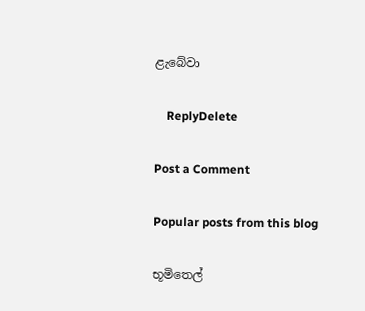ළැබේවා

    ReplyDelete

Post a Comment

Popular posts from this blog

භූමිතෙල්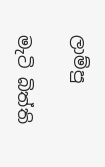ලාම්පු

මැටි බිත්ති